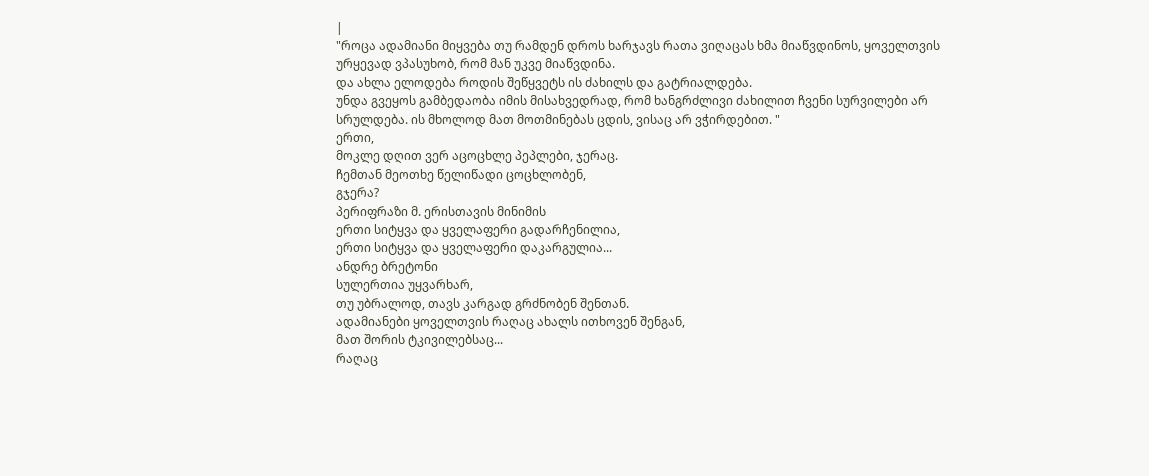|
"როცა ადამიანი მიყვება თუ რამდენ დროს ხარჯავს რათა ვიღაცას ხმა მიაწვდინოს, ყოველთვის ურყევად ვპასუხობ, რომ მან უკვე მიაწვდინა.
და ახლა ელოდება როდის შეწყვეტს ის ძახილს და გატრიალდება.
უნდა გვეყოს გამბედაობა იმის მისახვედრად, რომ ხანგრძლივი ძახილით ჩვენი სურვილები არ სრულდება. ის მხოლოდ მათ მოთმინებას ცდის, ვისაც არ ვჭირდებით. "
ერთი,
მოკლე დღით ვერ აცოცხლე პეპლები, ჯერაც.
ჩემთან მეოთხე წელიწადი ცოცხლობენ,
გჯერა?
პერიფრაზი მ. ერისთავის მინიმის
ერთი სიტყვა და ყველაფერი გადარჩენილია,
ერთი სიტყვა და ყველაფერი დაკარგულია...
ანდრე ბრეტონი
სულერთია უყვარხარ,
თუ უბრალოდ, თავს კარგად გრძნობენ შენთან.
ადამიანები ყოველთვის რაღაც ახალს ითხოვენ შენგან,
მათ შორის ტკივილებსაც...
რაღაც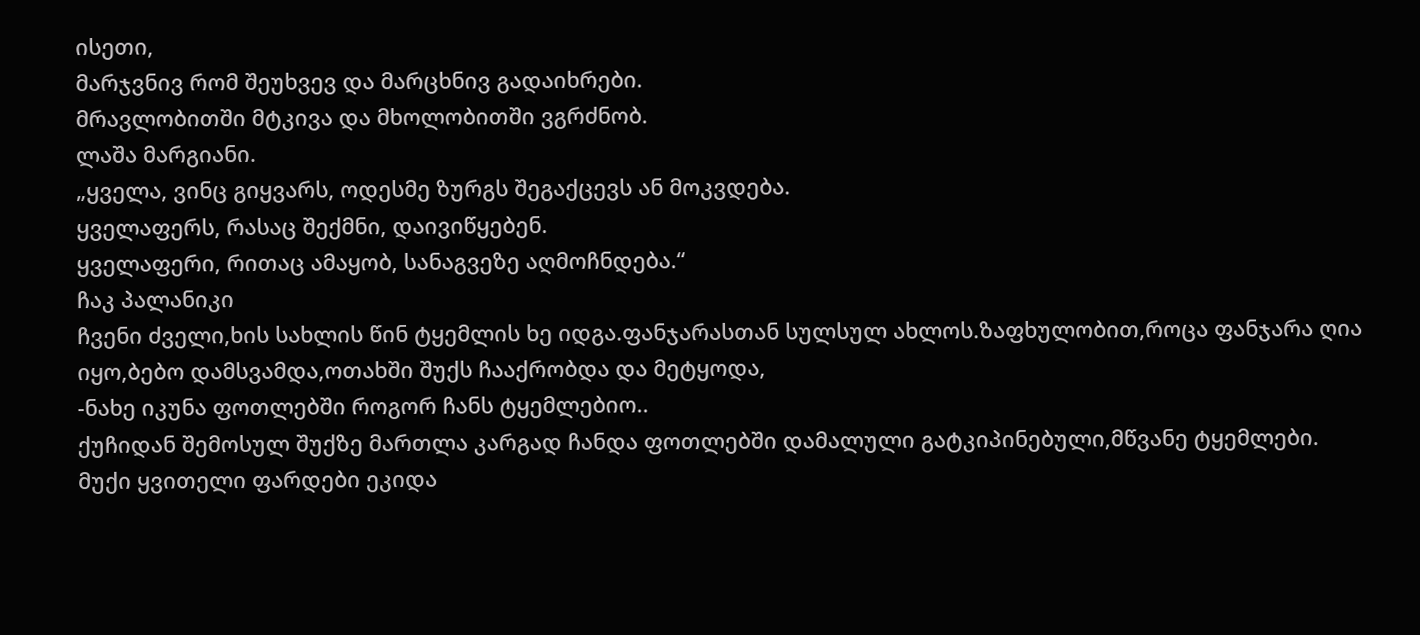ისეთი,
მარჯვნივ რომ შეუხვევ და მარცხნივ გადაიხრები.
მრავლობითში მტკივა და მხოლობითში ვგრძნობ.
ლაშა მარგიანი.
„ყველა, ვინც გიყვარს, ოდესმე ზურგს შეგაქცევს ან მოკვდება.
ყველაფერს, რასაც შექმნი, დაივიწყებენ.
ყველაფერი, რითაც ამაყობ, სანაგვეზე აღმოჩნდება.“
ჩაკ პალანიკი
ჩვენი ძველი,ხის სახლის წინ ტყემლის ხე იდგა.ფანჯარასთან სულსულ ახლოს.ზაფხულობით,როცა ფანჯარა ღია იყო,ბებო დამსვამდა,ოთახში შუქს ჩააქრობდა და მეტყოდა,
-ნახე იკუნა ფოთლებში როგორ ჩანს ტყემლებიო..
ქუჩიდან შემოსულ შუქზე მართლა კარგად ჩანდა ფოთლებში დამალული გატკიპინებული,მწვანე ტყემლები.
მუქი ყვითელი ფარდები ეკიდა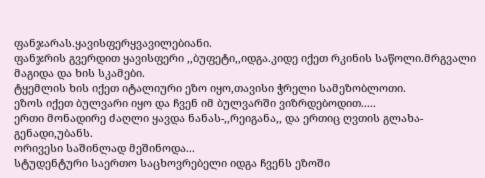ფანჯარას.ყავისფერყვავილებიანი.
ფანჯრის გვერდით ყავისფერი ,,ბუფეტი,,იდგა.კიდე იქეთ რკინის საწოლი.მრგვალი მაგიდა და ხის სკამები.
ტყემლის ხის იქეთ იტალიური ეზო იყო,თავისი ჭრელი სამეზობლოთი.
ეზოს იქეთ ბულვარი იყო და ჩვენ იმ ბულვარში ვიზრდებოდით.....
ერთი მონადირე ძაღლი ყავდა ნანას-,,რეიგანა,, და ერთიც ღვთის გლახა-გენადი,უბანს.
ორივესი საშინლად მეშინოდა...
სტუდენტური საერთო საცხოვრებელი იდგა ჩვენს ეზოში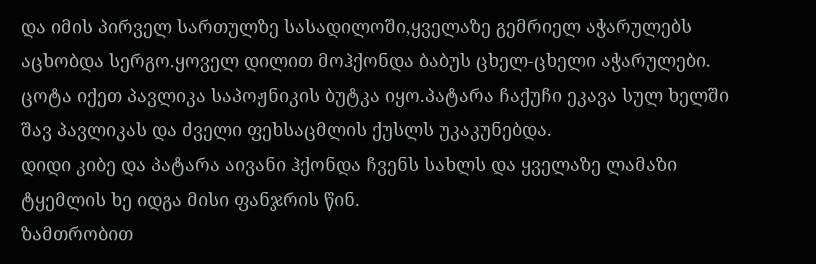და იმის პირველ სართულზე სასადილოში,ყველაზე გემრიელ აჭარულებს აცხობდა სერგო.ყოველ დილით მოჰქონდა ბაბუს ცხელ-ცხელი აჭარულები.
ცოტა იქეთ პავლიკა საპოჟნიკის ბუტკა იყო.პატარა ჩაქუჩი ეკავა სულ ხელში შავ პავლიკას და ძველი ფეხსაცმლის ქუსლს უკაკუნებდა.
დიდი კიბე და პატარა აივანი ჰქონდა ჩვენს სახლს და ყველაზე ლამაზი ტყემლის ხე იდგა მისი ფანჯრის წინ.
ზამთრობით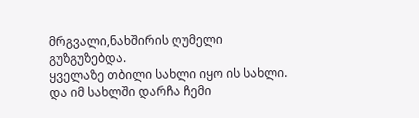მრგვალი,ნახშირის ღუმელი გუზგუზებდა.
ყველაზე თბილი სახლი იყო ის სახლი.
და იმ სახლში დარჩა ჩემი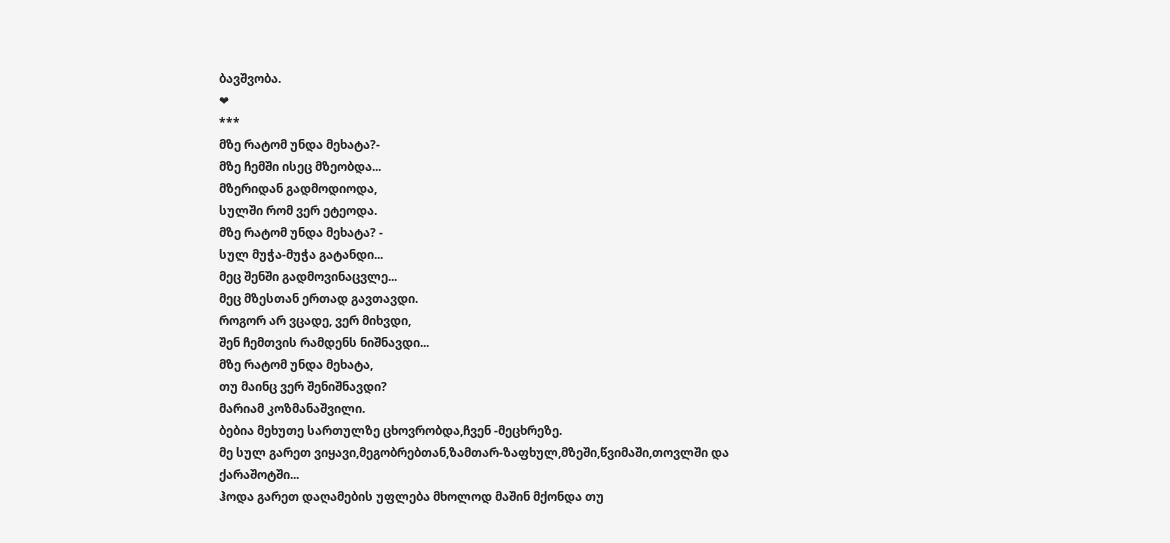ბავშვობა.
❤
***
მზე რატომ უნდა მეხატა?-
მზე ჩემში ისეც მზეობდა...
მზერიდან გადმოდიოდა,
სულში რომ ვერ ეტეოდა.
მზე რატომ უნდა მეხატა? -
სულ მუჭა-მუჭა გატანდი...
მეც შენში გადმოვინაცვლე...
მეც მზესთან ერთად გავთავდი.
როგორ არ ვცადე, ვერ მიხვდი,
შენ ჩემთვის რამდენს ნიშნავდი...
მზე რატომ უნდა მეხატა,
თუ მაინც ვერ შენიშნავდი?
მარიამ კოზმანაშვილი.
ბებია მეხუთე სართულზე ცხოვრობდა,ჩვენ -მეცხრეზე.
მე სულ გარეთ ვიყავი,მეგობრებთან,ზამთარ-ზაფხულ,მზეში,წვიმაში,თოვლში და ქარაშოტში...
ჰოდა გარეთ დაღამების უფლება მხოლოდ მაშინ მქონდა თუ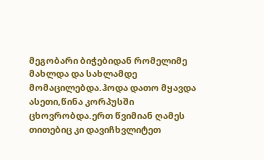მეგობარი ბიჭებიდან რომელიმე მახლდა და სახლამდე მომაცილებდა.ჰოდა დათო მყავდა ასეთი,წინა კორპუსში ცხოვრობდა.ერთ წვიმიან ღამეს თითებიც კი დავიჩხვლიტეთ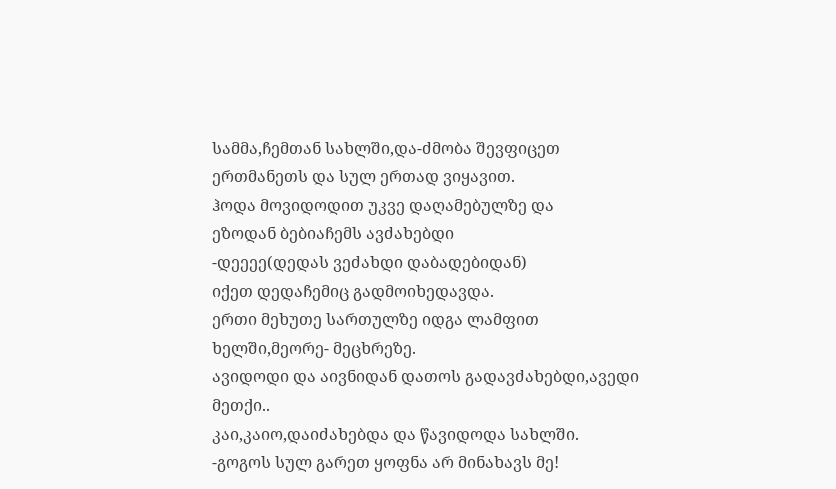სამმა,ჩემთან სახლში,და-ძმობა შევფიცეთ ერთმანეთს და სულ ერთად ვიყავით.
ჰოდა მოვიდოდით უკვე დაღამებულზე და
ეზოდან ბებიაჩემს ავძახებდი
-დეეეე(დედას ვეძახდი დაბადებიდან)
იქეთ დედაჩემიც გადმოიხედავდა.
ერთი მეხუთე სართულზე იდგა ლამფით ხელში,მეორე- მეცხრეზე.
ავიდოდი და აივნიდან დათოს გადავძახებდი,ავედი მეთქი..
კაი,კაიო,დაიძახებდა და წავიდოდა სახლში.
-გოგოს სულ გარეთ ყოფნა არ მინახავს მე!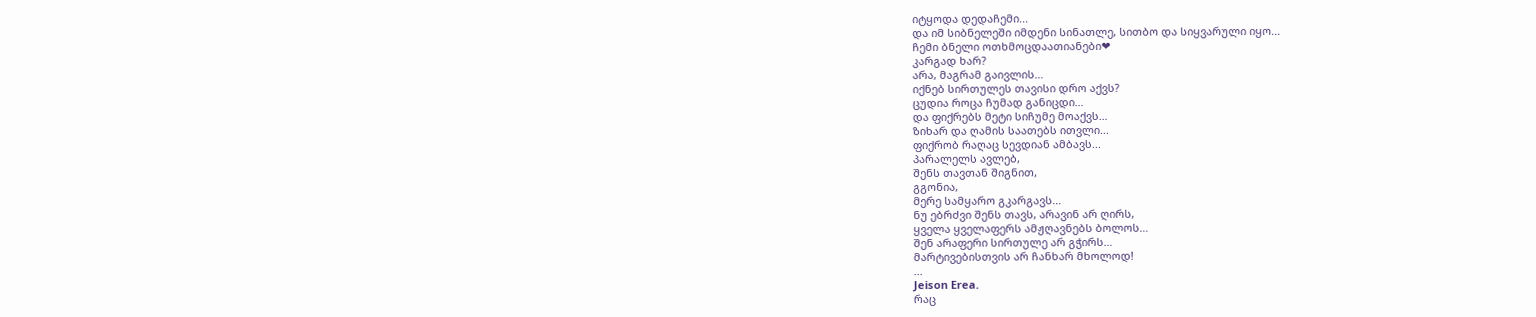იტყოდა დედაჩემი...
და იმ სიბნელეში იმდენი სინათლე, სითბო და სიყვარული იყო...
ჩემი ბნელი ოთხმოცდაათიანები❤
კარგად ხარ?
არა, მაგრამ გაივლის…
იქნებ სირთულეს თავისი დრო აქვს?
ცუდია როცა ჩუმად განიცდი…
და ფიქრებს მეტი სიჩუმე მოაქვს…
ზიხარ და ღამის საათებს ითვლი...
ფიქრობ რაღაც სევდიან ამბავს...
პარალელს ავლებ,
შენს თავთან შიგნით,
გგონია,
მერე სამყარო გკარგავს...
ნუ ებრძვი შენს თავს, არავინ არ ღირს,
ყველა ყველაფერს ამჟღავნებს ბოლოს…
შენ არაფერი სირთულე არ გჭირს…
მარტივებისთვის არ ჩანხარ მხოლოდ!
...
Jeison Erea.
რაც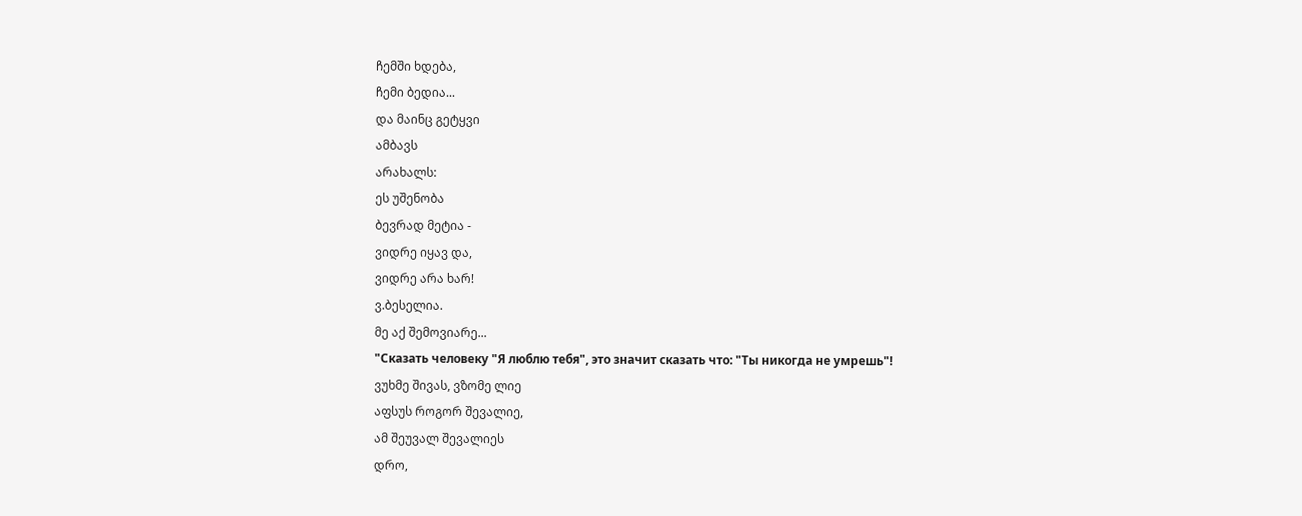ჩემში ხდება,
ჩემი ბედია...
და მაინც გეტყვი
ამბავს
არახალს:
ეს უშენობა
ბევრად მეტია -
ვიდრე იყავ და,
ვიდრე არა ხარ!
ვ.ბესელია.
მე აქ შემოვიარე...
"Сказать человеку "Я люблю тебя", это значит сказать что: "Ты никогда не умрешь"!
ვუხმე შივას, ვზომე ლიე
აფსუს როგორ შევალიე,
ამ შეუვალ შევალიეს
დრო,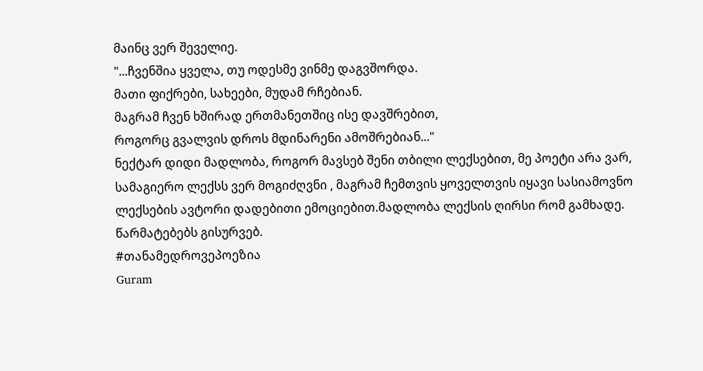მაინც ვერ შეველიე.
"...ჩვენშია ყველა, თუ ოდესმე ვინმე დაგვშორდა.
მათი ფიქრები, სახეები, მუდამ რჩებიან.
მაგრამ ჩვენ ხშირად ერთმანეთშიც ისე დავშრებით,
როგორც გვალვის დროს მდინარენი ამოშრებიან..."
ნექტარ დიდი მადლობა, როგორ მავსებ შენი თბილი ლექსებით, მე პოეტი არა ვარ, სამაგიერო ლექსს ვერ მოგიძღვნი , მაგრამ ჩემთვის ყოველთვის იყავი სასიამოვნო ლექსების ავტორი დადებითი ემოციებით.მადლობა ლექსის ღირსი რომ გამხადე. წარმატებებს გისურვებ.
#თანამედროვეპოეზია
Guram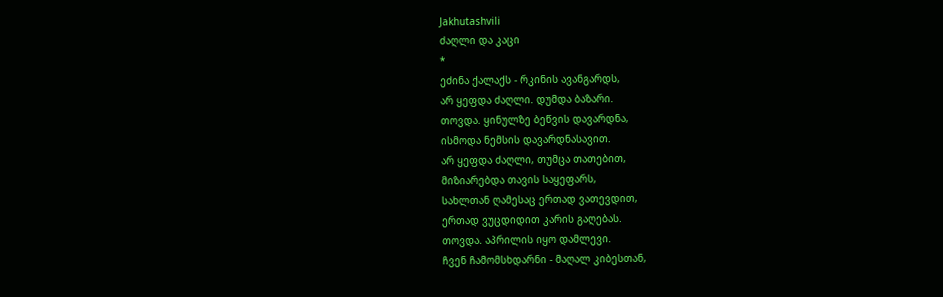Jakhutashvili
ძაღლი და კაცი
*
ეძინა ქალაქს - რკინის ავანგარდს,
არ ყეფდა ძაღლი. დუმდა ბაზარი.
თოვდა. ყინულზე ბეწვის დავარდნა,
ისმოდა ნემსის დავარდნასავით.
არ ყეფდა ძაღლი, თუმცა თათებით,
მიზიარებდა თავის საყეფარს,
სახლთან ღამესაც ერთად ვათევდით,
ერთად ვუცდიდით კარის გაღებას.
თოვდა. აპრილის იყო დამლევი.
ჩვენ ჩამომსხდარნი - მაღალ კიბესთან,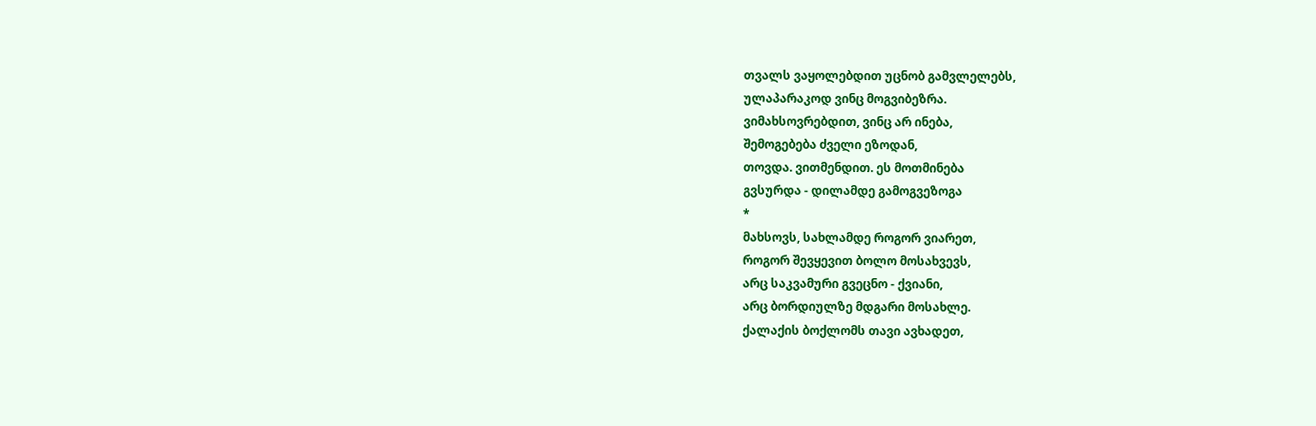თვალს ვაყოლებდით უცნობ გამვლელებს,
ულაპარაკოდ ვინც მოგვიბეზრა.
ვიმახსოვრებდით, ვინც არ ინება,
შემოგებება ძველი ეზოდან,
თოვდა. ვითმენდით. ეს მოთმინება
გვსურდა - დილამდე გამოგვეზოგა
*
მახსოვს, სახლამდე როგორ ვიარეთ,
როგორ შევყევით ბოლო მოსახვევს,
არც საკვამური გვეცნო - ქვიანი,
არც ბორდიულზე მდგარი მოსახლე.
ქალაქის ბოქლომს თავი ავხადეთ,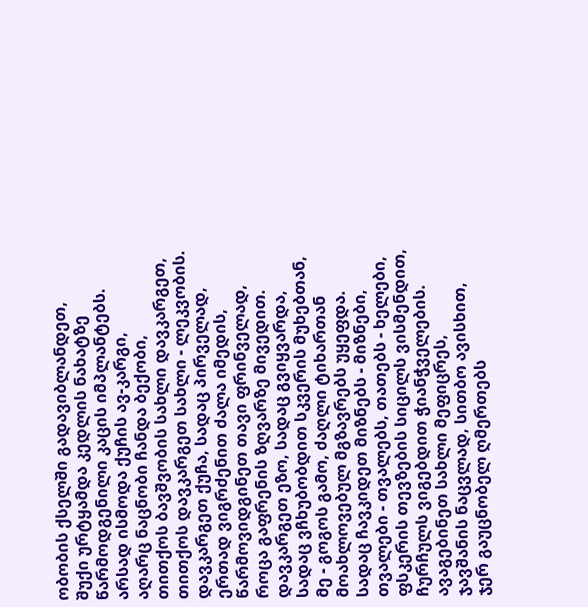ობობის ქსელში გადავიბლანდეთ,
შუქი ურტყამდა კედლის ნახატზე
წარმოდგენილი კაცის იმპლანტებს.
არსად ისმოდა ქუჩის ავ-კარგი,
აღარც ნაცნობი ჩანდა ბექობი,
თითქოს ბავშვობის სახლი დავკარგეთ,
თითქოს დავკარგეთ სახლი - ლეკვობის.
დავკარგეთ ქუჩა, სადაც პირველად,
ერთად ვიგრძენით ძალა იმედის,
წარმოვიდგინეთ თავი ფრინველად,
როცა გაფრენის ზღვარზე მივედით.
დავკარგეთ ეზო, სადაც გვიყვარდა,
სადაც ვჩხუბობდით სკვერის მუხებთან,
მე - გოგოს გამო, ძაღლი ტიხართან
მოახლოვებულ მგზავრებს უყეფდა.
სადაც ჩავკიდეთ მიზნებს - მიზნები,
თვალები - თვალებს, თათებს - ხელები,
ფსკერის თევზების სიცილს ვისმენდით,
ჩურჩულს ვიგებდით ჭიანჭველების.
ავაგებინეთ სახლი მეფიცრეს,
ჯავშანის ნაცვლად, სითბო ავისხით,
ჯერ გაუცნობელ ღმერთებს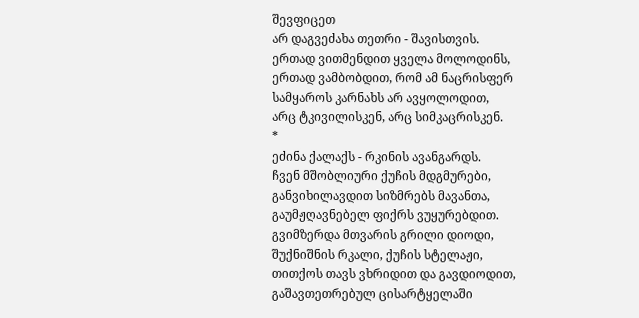შევფიცეთ
არ დაგვეძახა თეთრი - შავისთვის.
ერთად ვითმენდით ყველა მოლოდინს,
ერთად ვამბობდით, რომ ამ ნაცრისფერ
სამყაროს კარნახს არ ავყოლოდით,
არც ტკივილისკენ, არც სიმკაცრისკენ.
*
ეძინა ქალაქს - რკინის ავანგარდს.
ჩვენ მშობლიური ქუჩის მდგმურები,
განვიხილავდით სიზმრებს მავანთა,
გაუმჟღავნებელ ფიქრს ვუყურებდით.
გვიმზერდა მთვარის გრილი დიოდი,
შუქნიშნის რკალი, ქუჩის სტელაჟი,
თითქოს თავს ვხრიდით და გავდიოდით,
გაშავთეთრებულ ცისარტყელაში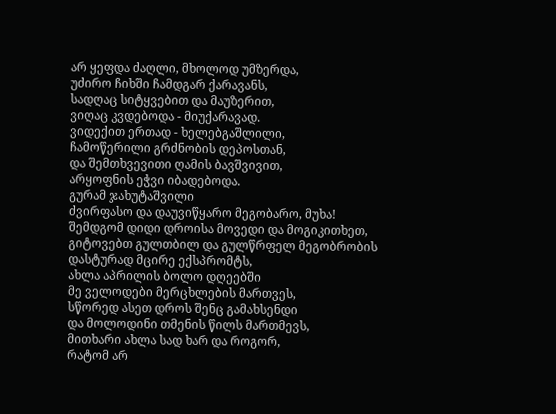არ ყეფდა ძაღლი, მხოლოდ უმზერდა,
უძირო ჩიხში ჩამდგარ ქარავანს,
სადღაც სიტყვებით და მაუზერით,
ვიღაც კვდებოდა - მიუქარავად.
ვიდექით ერთად - ხელებგაშლილი,
ჩამოწერილი გრძნობის დეპოსთან,
და შემთხვევითი ღამის ბავშვივით,
არყოფნის ეჭვი იბადებოდა.
გურამ ჯახუტაშვილი
ძვირფასო და დაუვიწყარო მეგობარო, მუხა!
შემდგომ დიდი დროისა მოვედი და მოგიკითხეთ, გიტოვებთ გულთბილ და გულწრფელ მეგობრობის დასტურად მცირე ექსპრომტს,
ახლა აპრილის ბოლო დღეებში
მე ველოდები მერცხლების მართვეს,
სწორედ ასეთ დროს შენც გამახსენდი
და მოლოდინი თმენის წილს მართმევს,
მითხარი ახლა სად ხარ და როგორ,
რატომ არ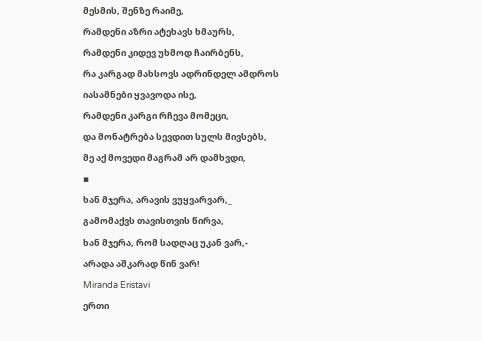მესმის, შენზე რაიმე,
რამდენი აზრი ატეხავს ხმაურს,
რამდენი კიდევ უხმოდ ჩაირბენს,
რა კარგად მახსოვს ადრინდელ ამდროს
იასამნები ყვავოდა ისე,
რამდენი კარგი რჩევა მომეცი,
და მონატრება სევდით სულს მივსებს,
მე აქ მოვედი მაგრამ არ დამხვდი,
▪
ხან მჯერა, არავის ვუყვარვარ,_
გამომაქვს თავისთვის წირვა,
ხან მჯერა, რომ სადღაც უკან ვარ,-
არადა აშკარად წინ ვარ!
Miranda Eristavi
ერთი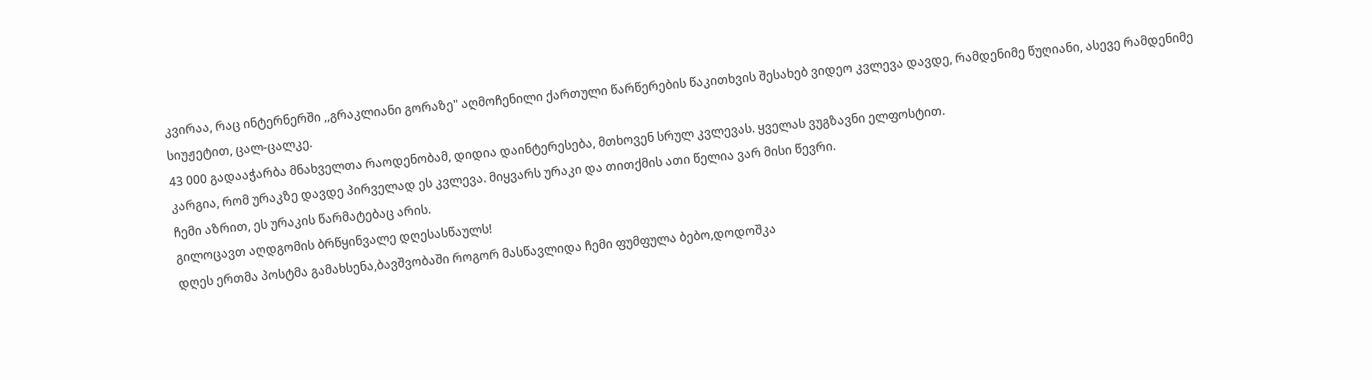კვირაა, რაც ინტერნერში ,,გრაკლიანი გორაზე" აღმოჩენილი ქართული წარწერების წაკითხვის შესახებ ვიდეო კვლევა დავდე, რამდენიმე წუღიანი, ასევე რამდენიმე სიუჟეტით, ცალ-ცალკე.
43 000 გადააჭარბა მნახველთა რაოდენობამ, დიდია დაინტერესება, მთხოვენ სრულ კვლევას. ყველას ვუგზავნი ელფოსტით.
კარგია, რომ ურაკზე დავდე პირველად ეს კვლევა. მიყვარს ურაკი და თითქმის ათი წელია ვარ მისი წევრი.
ჩემი აზრით, ეს ურაკის წარმატებაც არის.
გილოცავთ აღდგომის ბრწყინვალე დღესასწაულს!
დღეს ერთმა პოსტმა გამახსენა,ბავშვობაში როგორ მასწავლიდა ჩემი ფუმფულა ბებო,დოდოშკა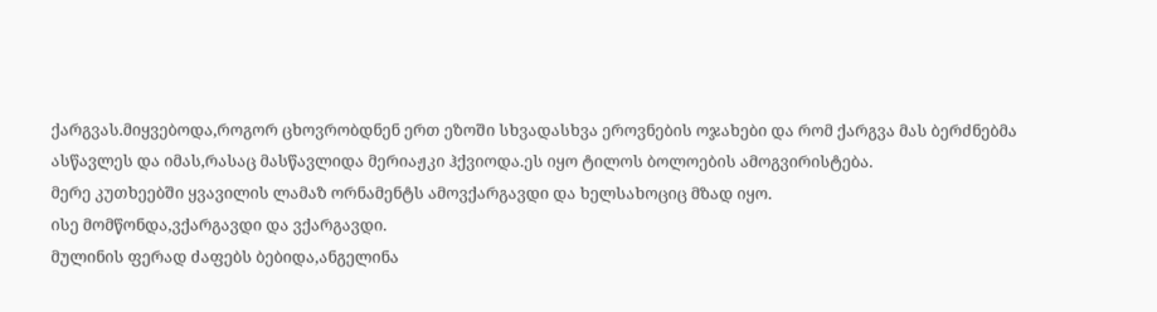ქარგვას.მიყვებოდა,როგორ ცხოვრობდნენ ერთ ეზოში სხვადასხვა ეროვნების ოჯახები და რომ ქარგვა მას ბერძნებმა ასწავლეს და იმას,რასაც მასწავლიდა მერიაჟკი ჰქვიოდა.ეს იყო ტილოს ბოლოების ამოგვირისტება.
მერე კუთხეებში ყვავილის ლამაზ ორნამენტს ამოვქარგავდი და ხელსახოციც მზად იყო.
ისე მომწონდა,ვქარგავდი და ვქარგავდი.
მულინის ფერად ძაფებს ბებიდა,ანგელინა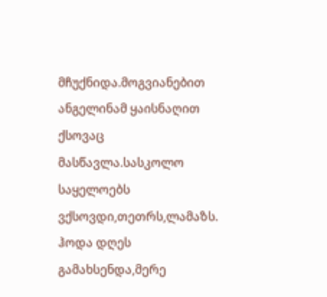მჩუქნიდა.მოგვიანებით ანგელინამ ყაისნაღით ქსოვაც მასწავლა.სასკოლო საყელოებს ვქსოვდი,თეთრს,ლამაზს.
ჰოდა დღეს გამახსენდა,მერე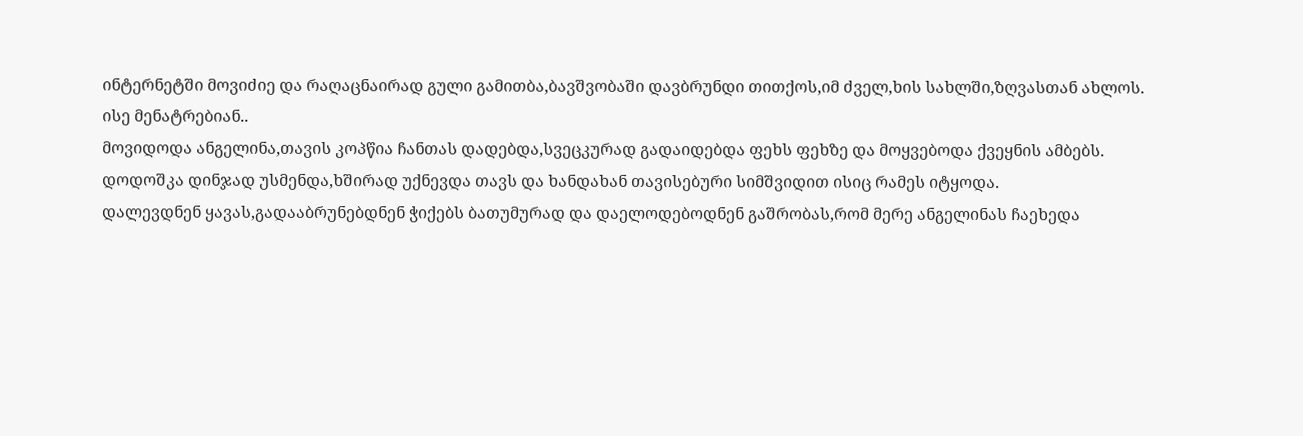ინტერნეტში მოვიძიე და რაღაცნაირად გული გამითბა,ბავშვობაში დავბრუნდი თითქოს,იმ ძველ,ხის სახლში,ზღვასთან ახლოს.
ისე მენატრებიან..
მოვიდოდა ანგელინა,თავის კოპწია ჩანთას დადებდა,სვეცკურად გადაიდებდა ფეხს ფეხზე და მოყვებოდა ქვეყნის ამბებს.
დოდოშკა დინჯად უსმენდა,ხშირად უქნევდა თავს და ხანდახან თავისებური სიმშვიდით ისიც რამეს იტყოდა.
დალევდნენ ყავას,გადააბრუნებდნენ ჭიქებს ბათუმურად და დაელოდებოდნენ გაშრობას,რომ მერე ანგელინას ჩაეხედა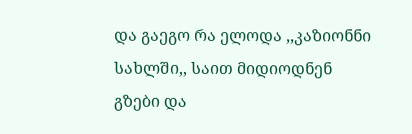და გაეგო რა ელოდა ,,კაზიონნი სახლში,, საით მიდიოდნენ გზები და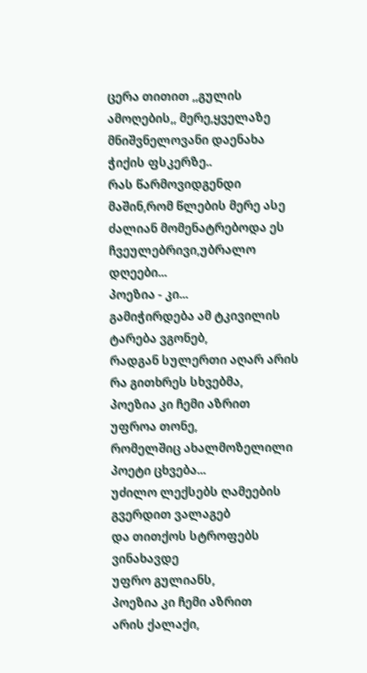ცერა თითით ,,გულის ამოღების,, მერე,ყველაზე მნიშვნელოვანი დაენახა ჭიქის ფსკერზე..
რას წარმოვიდგენდი მაშინ,რომ წლების მერე ასე ძალიან მომენატრებოდა ეს ჩვეულებრივი,უბრალო დღეები...
პოეზია - კი...
გამიჭირდება ამ ტკივილის
ტარება ვგონებ,
რადგან სულერთი აღარ არის
რა გითხრეს სხვებმა,
პოეზია კი ჩემი აზრით
უფროა თონე,
რომელშიც ახალმოზელილი
პოეტი ცხვება...
უძილო ლექსებს ღამეების
გვერდით ვალაგებ
და თითქოს სტროფებს ვინახავდე
უფრო გულიანს,
პოეზია კი ჩემი აზრით
არის ქალაქი,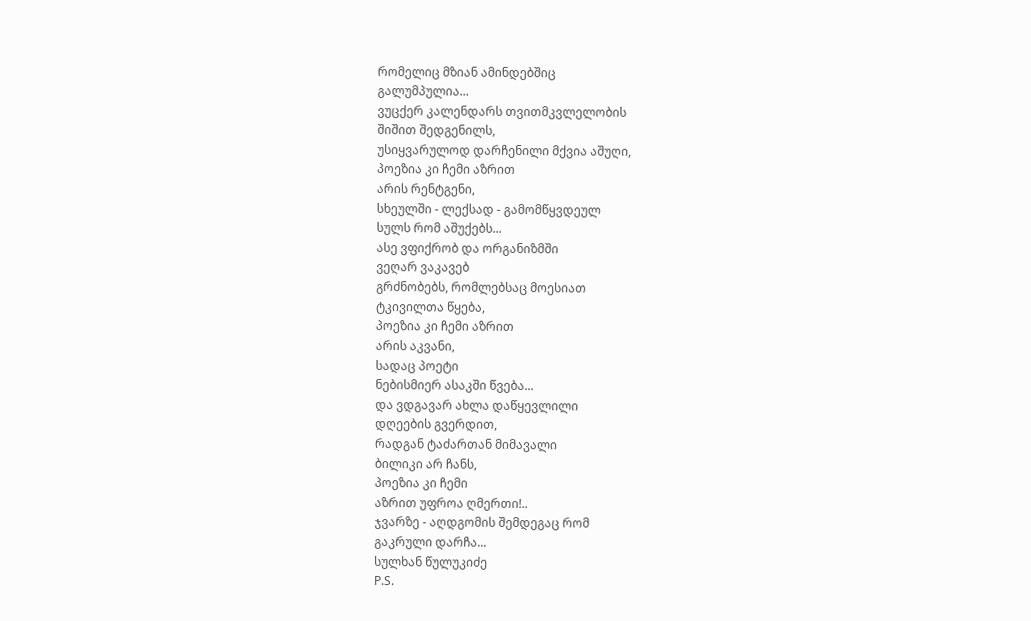რომელიც მზიან ამინდებშიც
გალუმპულია...
ვუცქერ კალენდარს თვითმკვლელობის
შიშით შედგენილს,
უსიყვარულოდ დარჩენილი მქვია აშუღი,
პოეზია კი ჩემი აზრით
არის რენტგენი,
სხეულში - ლექსად - გამომწყვდეულ
სულს რომ აშუქებს...
ასე ვფიქრობ და ორგანიზმში
ვეღარ ვაკავებ
გრძნობებს, რომლებსაც მოესიათ
ტკივილთა წყება,
პოეზია კი ჩემი აზრით
არის აკვანი,
სადაც პოეტი
ნებისმიერ ასაკში წვება...
და ვდგავარ ახლა დაწყევლილი
დღეების გვერდით,
რადგან ტაძართან მიმავალი
ბილიკი არ ჩანს,
პოეზია კი ჩემი
აზრით უფროა ღმერთი!..
ჯვარზე - აღდგომის შემდეგაც რომ
გაკრული დარჩა...
სულხან წულუკიძე
P.S.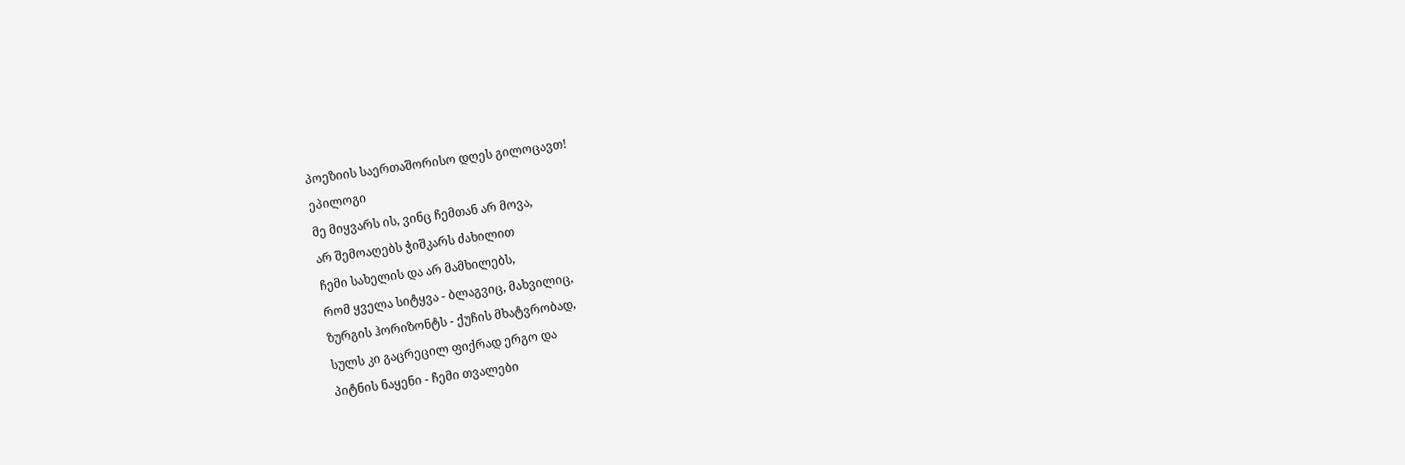პოეზიის საერთაშორისო დღეს გილოცავთ!
ეპილოგი
მე მიყვარს ის, ვინც ჩემთან არ მოვა,
არ შემოაღებს ჭიშკარს ძახილით
ჩემი სახელის და არ მამხილებს,
რომ ყველა სიტყვა - ბლაგვიც, მახვილიც,
ზურგის ჰორიზონტს - ქუჩის მხატვრობად,
სულს კი გაცრეცილ ფიქრად ერგო და
პიტნის ნაყენი - ჩემი თვალები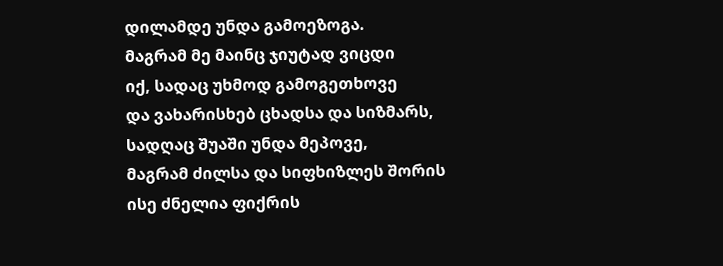დილამდე უნდა გამოეზოგა.
მაგრამ მე მაინც ჯიუტად ვიცდი
იქ, სადაც უხმოდ გამოგეთხოვე
და ვახარისხებ ცხადსა და სიზმარს,
სადღაც შუაში უნდა მეპოვე,
მაგრამ ძილსა და სიფხიზლეს შორის
ისე ძნელია ფიქრის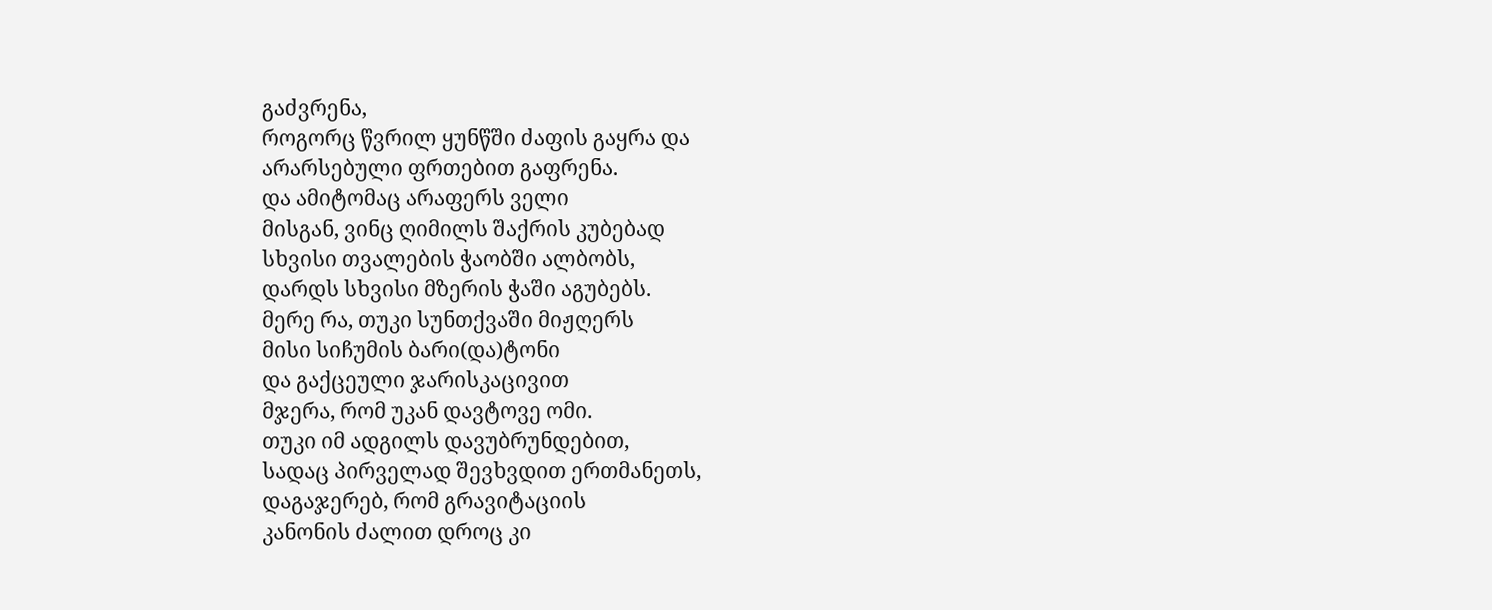გაძვრენა,
როგორც წვრილ ყუნწში ძაფის გაყრა და
არარსებული ფრთებით გაფრენა.
და ამიტომაც არაფერს ველი
მისგან, ვინც ღიმილს შაქრის კუბებად
სხვისი თვალების ჭაობში ალბობს,
დარდს სხვისი მზერის ჭაში აგუბებს.
მერე რა, თუკი სუნთქვაში მიჟღერს
მისი სიჩუმის ბარი(და)ტონი
და გაქცეული ჯარისკაცივით
მჯერა, რომ უკან დავტოვე ომი.
თუკი იმ ადგილს დავუბრუნდებით,
სადაც პირველად შევხვდით ერთმანეთს,
დაგაჯერებ, რომ გრავიტაციის
კანონის ძალით დროც კი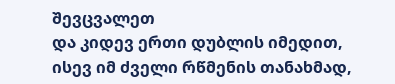შევცვალეთ
და კიდევ ერთი დუბლის იმედით,
ისევ იმ ძველი რწმენის თანახმად,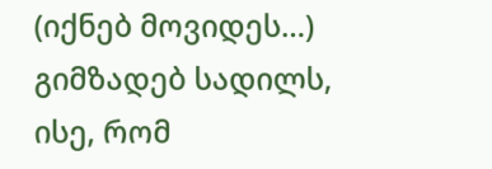(იქნებ მოვიდეს...) გიმზადებ სადილს,
ისე, რომ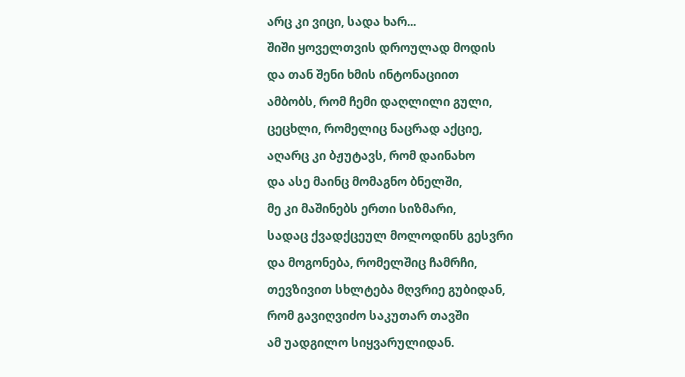არც კი ვიცი, სადა ხარ...
შიში ყოველთვის დროულად მოდის
და თან შენი ხმის ინტონაციით
ამბობს, რომ ჩემი დაღლილი გული,
ცეცხლი, რომელიც ნაცრად აქციე,
აღარც კი ბჟუტავს, რომ დაინახო
და ასე მაინც მომაგნო ბნელში,
მე კი მაშინებს ერთი სიზმარი,
სადაც ქვადქცეულ მოლოდინს გესვრი
და მოგონება, რომელშიც ჩამრჩი,
თევზივით სხლტება მღვრიე გუბიდან,
რომ გავიღვიძო საკუთარ თავში
ამ უადგილო სიყვარულიდან.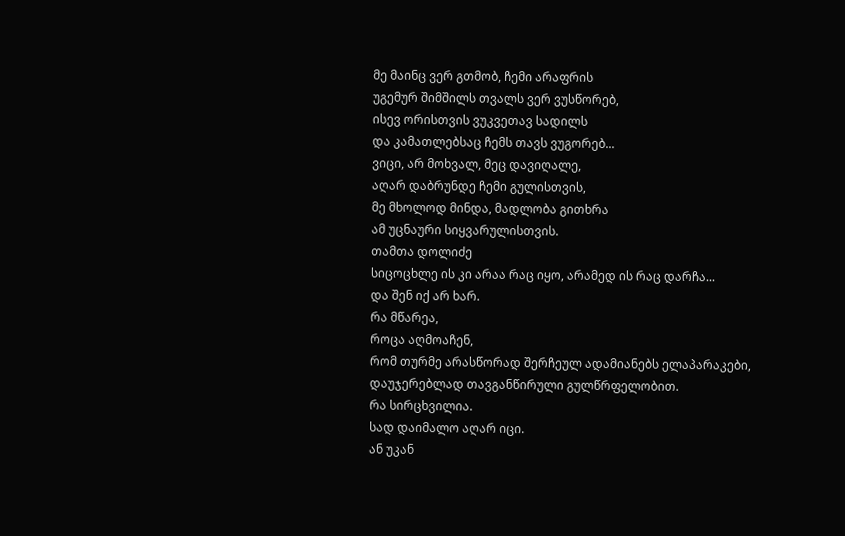მე მაინც ვერ გთმობ, ჩემი არაფრის
უგემურ შიმშილს თვალს ვერ ვუსწორებ,
ისევ ორისთვის ვუკვეთავ სადილს
და კამათლებსაც ჩემს თავს ვუგორებ...
ვიცი, არ მოხვალ, მეც დავიღალე,
აღარ დაბრუნდე ჩემი გულისთვის,
მე მხოლოდ მინდა, მადლობა გითხრა
ამ უცნაური სიყვარულისთვის.
თამთა დოლიძე
სიცოცხლე ის კი არაა რაც იყო, არამედ ის რაც დარჩა...
და შენ იქ არ ხარ.
რა მწარეა,
როცა აღმოაჩენ,
რომ თურმე არასწორად შერჩეულ ადამიანებს ელაპარაკები,
დაუჯერებლად თავგანწირული გულწრფელობით.
რა სირცხვილია.
სად დაიმალო აღარ იცი.
ან უკან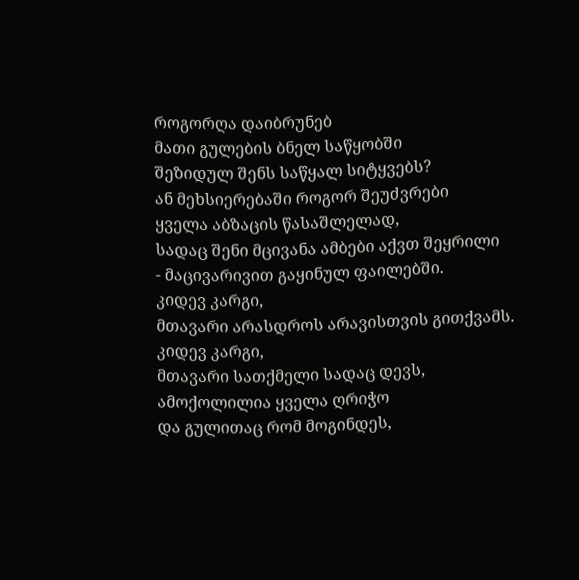როგორღა დაიბრუნებ
მათი გულების ბნელ საწყობში
შეზიდულ შენს საწყალ სიტყვებს?
ან მეხსიერებაში როგორ შეუძვრები
ყველა აბზაცის წასაშლელად,
სადაც შენი მცივანა ამბები აქვთ შეყრილი
- მაცივარივით გაყინულ ფაილებში.
კიდევ კარგი,
მთავარი არასდროს არავისთვის გითქვამს.
კიდევ კარგი,
მთავარი სათქმელი სადაც დევს,
ამოქოლილია ყველა ღრიჭო
და გულითაც რომ მოგინდეს,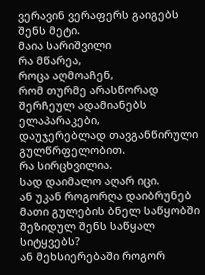ვერავინ ვერაფერს გაიგებს შენს მეტი.
მაია სარიშვილი
რა მწარეა,
როცა აღმოაჩენ,
რომ თურმე არასწორად შერჩეულ ადამიანებს ელაპარაკები,
დაუჯერებლად თავგანწირული გულწრფელობით.
რა სირცხვილია.
სად დაიმალო აღარ იცი.
ან უკან როგორღა დაიბრუნებ
მათი გულების ბნელ საწყობში
შეზიდულ შენს საწყალ სიტყვებს?
ან მეხსიერებაში როგორ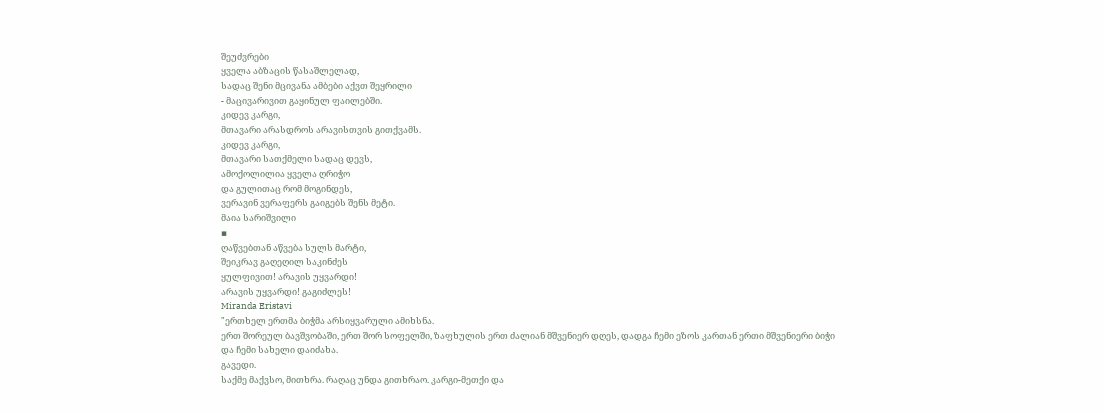შეუძვრები
ყველა აბზაცის წასაშლელად,
სადაც შენი მცივანა ამბები აქვთ შეყრილი
- მაცივარივით გაყინულ ფაილებში.
კიდევ კარგი,
მთავარი არასდროს არავისთვის გითქვამს.
კიდევ კარგი,
მთავარი სათქმელი სადაც დევს,
ამოქოლილია ყველა ღრიჭო
და გულითაც რომ მოგინდეს,
ვერავინ ვერაფერს გაიგებს შენს მეტი.
მაია სარიშვილი
▪
ღაწვებთან აწვება სულს მარტი,
შეიკრავ გაღეღილ საკინძეს
ყულფივით! არავის უყვარდი!
არავის უყვარდი! გაგიძლეს!
Miranda Eristavi
"ერთხელ ერთმა ბიჭმა არსიყვარული ამიხსნა.
ერთ შორეულ ბავშვობაში, ერთ შორ სოფელში, ზაფხულის ერთ ძალიან მშვენიერ დღეს, დადგა ჩემი ეზოს კართან ერთი მშვენიერი ბიჭი და ჩემი სახელი დაიძახა.
გავედი.
საქმე მაქვსო, მითხრა. რაღაც უნდა გითხრაო. კარგი-მეთქი და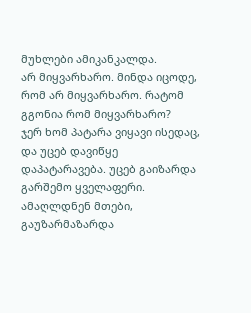მუხლები ამიკანკალდა.
არ მიყვარხარო. მინდა იცოდე, რომ არ მიყვარხარო. რატომ გგონია რომ მიყვარხარო?
ჯერ ხომ პატარა ვიყავი ისედაც, და უცებ დავიწყე დაპატარავება. უცებ გაიზარდა გარშემო ყველაფერი. ამაღლდნენ მთები, გაუზარმაზარდა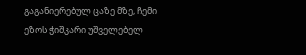გაგანიერებულ ცაზე მზე, ჩემი ეზოს ჭიშკარი უშველებელ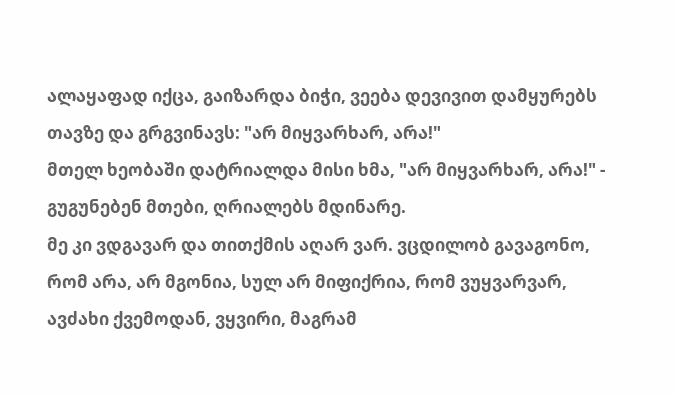ალაყაფად იქცა, გაიზარდა ბიჭი, ვეება დევივით დამყურებს თავზე და გრგვინავს: "არ მიყვარხარ, არა!"
მთელ ხეობაში დატრიალდა მისი ხმა, "არ მიყვარხარ, არა!" - გუგუნებენ მთები, ღრიალებს მდინარე.
მე კი ვდგავარ და თითქმის აღარ ვარ. ვცდილობ გავაგონო, რომ არა, არ მგონია, სულ არ მიფიქრია, რომ ვუყვარვარ, ავძახი ქვემოდან, ვყვირი, მაგრამ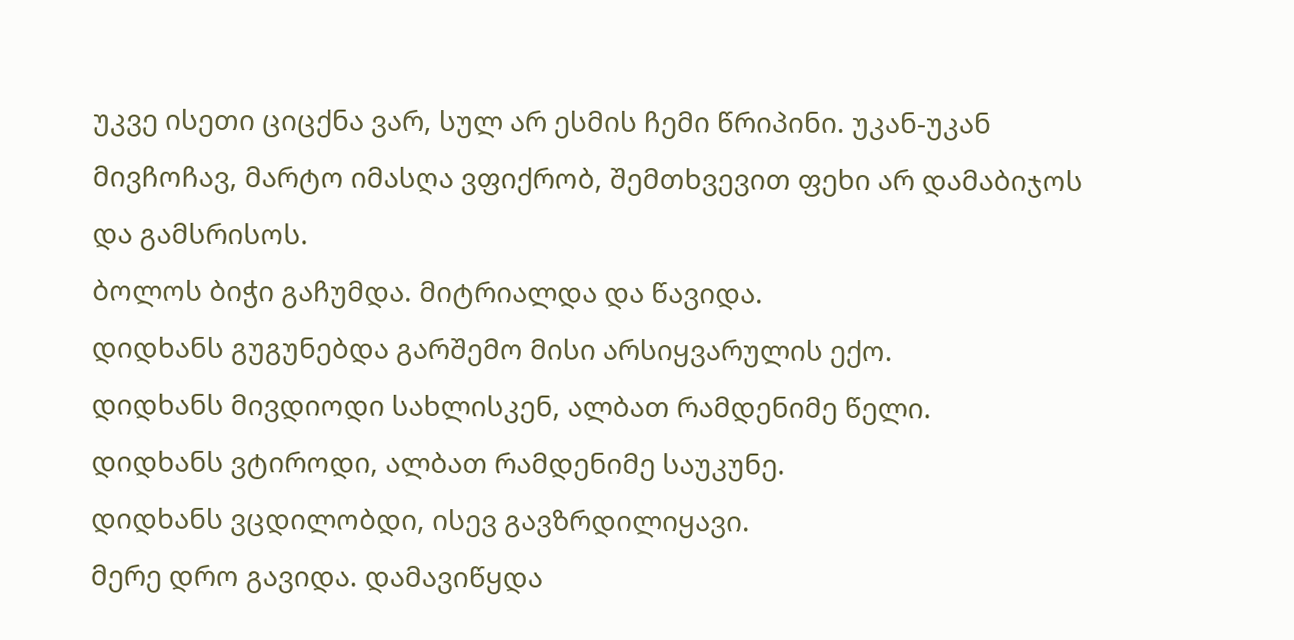უკვე ისეთი ციცქნა ვარ, სულ არ ესმის ჩემი წრიპინი. უკან-უკან მივჩოჩავ, მარტო იმასღა ვფიქრობ, შემთხვევით ფეხი არ დამაბიჯოს და გამსრისოს.
ბოლოს ბიჭი გაჩუმდა. მიტრიალდა და წავიდა.
დიდხანს გუგუნებდა გარშემო მისი არსიყვარულის ექო.
დიდხანს მივდიოდი სახლისკენ, ალბათ რამდენიმე წელი.
დიდხანს ვტიროდი, ალბათ რამდენიმე საუკუნე.
დიდხანს ვცდილობდი, ისევ გავზრდილიყავი.
მერე დრო გავიდა. დამავიწყდა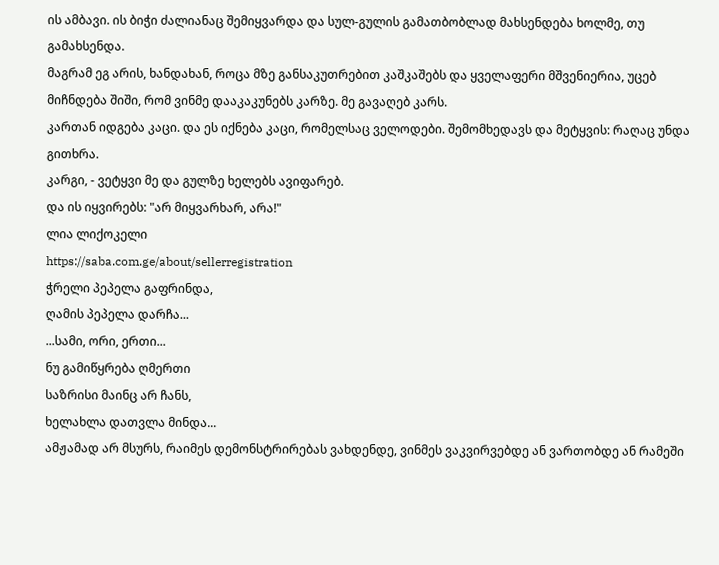ის ამბავი. ის ბიჭი ძალიანაც შემიყვარდა და სულ-გულის გამათბობლად მახსენდება ხოლმე, თუ გამახსენდა.
მაგრამ ეგ არის, ხანდახან, როცა მზე განსაკუთრებით კაშკაშებს და ყველაფერი მშვენიერია, უცებ მიჩნდება შიში, რომ ვინმე დააკაკუნებს კარზე. მე გავაღებ კარს.
კართან იდგება კაცი. და ეს იქნება კაცი, რომელსაც ველოდები. შემომხედავს და მეტყვის: რაღაც უნდა გითხრა.
კარგი, - ვეტყვი მე და გულზე ხელებს ავიფარებ.
და ის იყვირებს: "არ მიყვარხარ, არა!"
ლია ლიქოკელი
https://saba.com.ge/about/sellerregistration
ჭრელი პეპელა გაფრინდა,
ღამის პეპელა დარჩა...
...სამი, ორი, ერთი...
ნუ გამიწყრება ღმერთი
საზრისი მაინც არ ჩანს,
ხელახლა დათვლა მინდა...
ამჟამად არ მსურს, რაიმეს დემონსტრირებას ვახდენდე, ვინმეს ვაკვირვებდე ან ვართობდე ან რამეში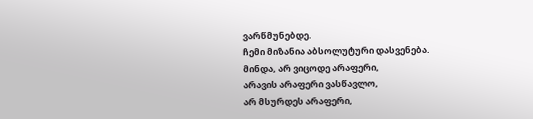ვარწმუნებდე.
ჩემი მიზანია აბსოლუტური დასვენება.
მინდა, არ ვიცოდე არაფერი,
არავის არაფერი ვასწავლო,
არ მსურდეს არაფერი,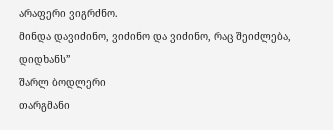არაფერი ვიგრძნო.
მინდა დავიძინო, ვიძინო და ვიძინო, რაც შეიძლება, დიდხანს”
შარლ ბოდლერი
თარგმანი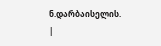ნ.დარბაისელის.
|